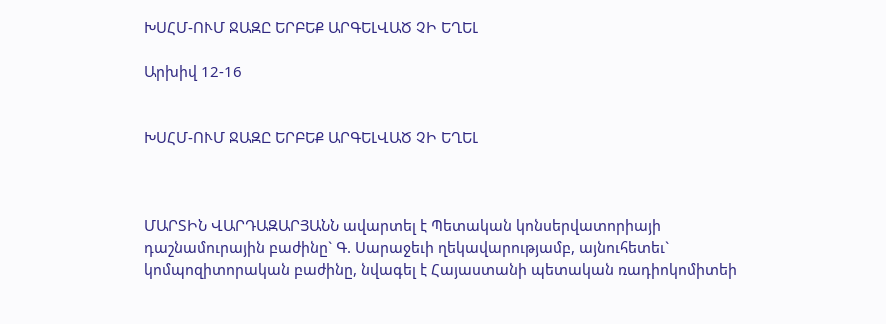ԽՍՀՄ-ՈՒՄ ՋԱԶԸ ԵՐԲԵՔ ԱՐԳԵԼՎԱԾ ՉԻ ԵՂԵԼ

Արխիվ 12-16


ԽՍՀՄ-ՈՒՄ ՋԱԶԸ ԵՐԲԵՔ ԱՐԳԵԼՎԱԾ ՉԻ ԵՂԵԼ



ՄԱՐՏԻՆ ՎԱՐԴԱԶԱՐՅԱՆՆ ավարտել է Պետական կոնսերվատորիայի դաշնամուրային բաժինը` Գ. Սարաջեւի ղեկավարությամբ, այնուհետեւ` կոմպոզիտորական բաժինը, նվագել է Հայաստանի պետական ռադիոկոմիտեի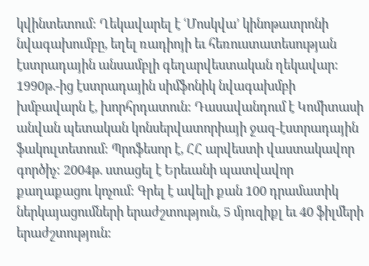կվինտետում: Ղեկավարել է ՙՄոսկվա՚ կինոթատրոնի նվագախումբը, եղել ռադիոյի եւ հեռուստատեսության էստրադային անսամբլի գեղարվեստական ղեկավար: 1990թ.-ից էստրադային սիմֆոնիկ նվագախմբի խմբավարն է, խորհրդատուն: Դասավանդում է Կոմիտասի անվան պետական կոնսերվատորիայի ջազ-էստրադային ֆակուլտետում: Պրոֆեսոր է, ՀՀ արվեստի վաստակավոր գործիչ: 2004թ. ստացել է Երեւանի պատվավոր քաղաքացու կոչում: Գրել է ավելի քան 100 դրամատիկ ներկայացումների երաժշտություն, 5 մյուզիքլ եւ 40 ֆիլմերի երաժշտություն: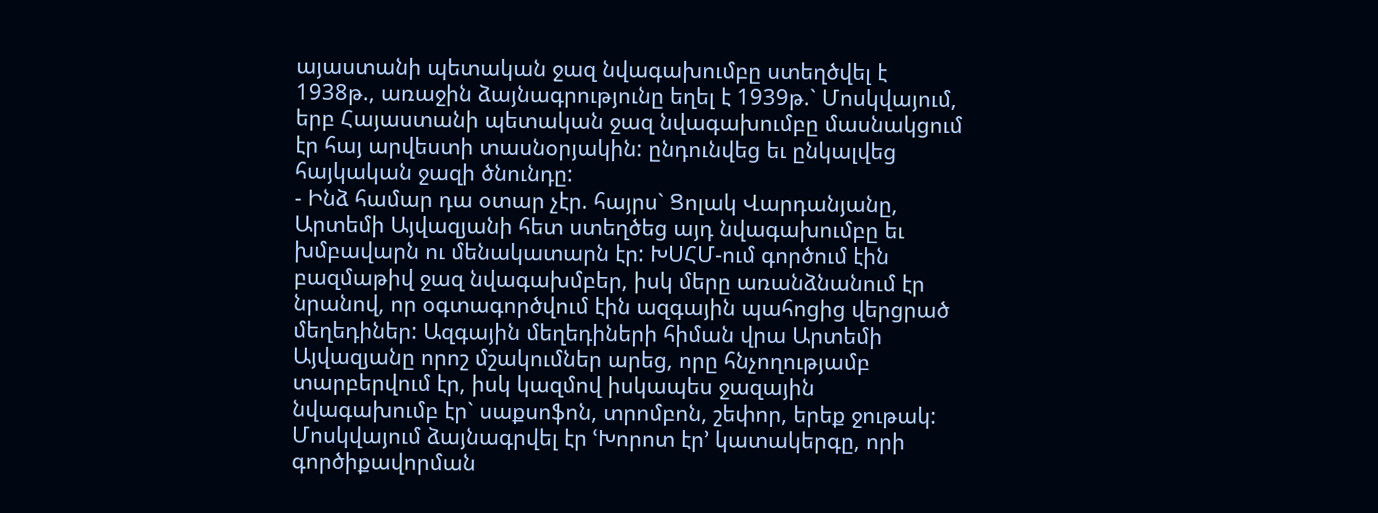այաստանի պետական ջազ նվագախումբը ստեղծվել է 1938թ., առաջին ձայնագրությունը եղել է 1939թ.` Մոսկվայում, երբ Հայաստանի պետական ջազ նվագախումբը մասնակցում էր հայ արվեստի տասնօրյակին: ընդունվեց եւ ընկալվեց հայկական ջազի ծնունդը:
- Ինձ համար դա օտար չէր. հայրս` Ցոլակ Վարդանյանը, Արտեմի Այվազյանի հետ ստեղծեց այդ նվագախումբը եւ խմբավարն ու մենակատարն էր: ԽՍՀՄ-ում գործում էին բազմաթիվ ջազ նվագախմբեր, իսկ մերը առանձնանում էր նրանով, որ օգտագործվում էին ազգային պահոցից վերցրած մեղեդիներ: Ազգային մեղեդիների հիման վրա Արտեմի Այվազյանը որոշ մշակումներ արեց, որը հնչողությամբ տարբերվում էր, իսկ կազմով իսկապես ջազային նվագախումբ էր` սաքսոֆոն, տրոմբոն, շեփոր, երեք ջութակ: Մոսկվայում ձայնագրվել էր ՙԽորոտ էր՚ կատակերգը, որի գործիքավորման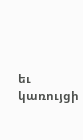եւ կառույցի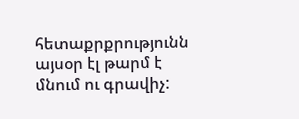հետաքրքրությունն այսօր էլ թարմ է մնում ու գրավիչ: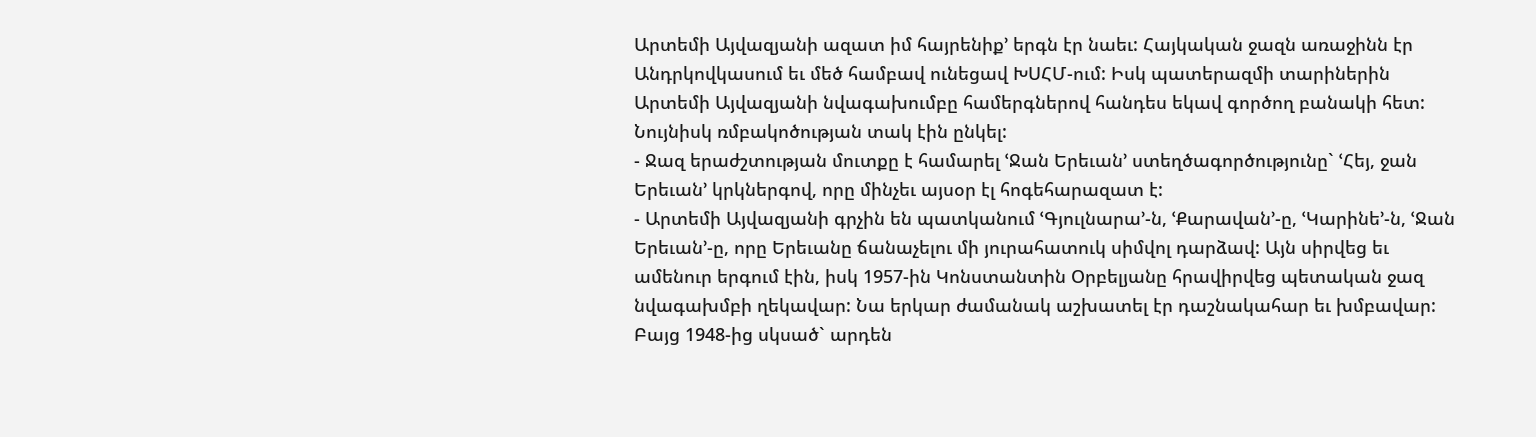Արտեմի Այվազյանի ազատ իմ հայրենիք՚ երգն էր նաեւ: Հայկական ջազն առաջինն էր Անդրկովկասում եւ մեծ համբավ ունեցավ ԽՍՀՄ-ում: Իսկ պատերազմի տարիներին Արտեմի Այվազյանի նվագախումբը համերգներով հանդես եկավ գործող բանակի հետ: Նույնիսկ ռմբակոծության տակ էին ընկել:
- Ջազ երաժշտության մուտքը է համարել ՙՋան Երեւան՚ ստեղծագործությունը` ՙՀեյ, ջան Երեւան՚ կրկներգով, որը մինչեւ այսօր էլ հոգեհարազատ է:
- Արտեմի Այվազյանի գրչին են պատկանում ՙԳյուլնարա՚-ն, ՙՔարավան՚-ը, ՙԿարինե՚-ն, ՙՋան Երեւան՚-ը, որը Երեւանը ճանաչելու մի յուրահատուկ սիմվոլ դարձավ: Այն սիրվեց եւ ամենուր երգում էին, իսկ 1957-ին Կոնստանտին Օրբելյանը հրավիրվեց պետական ջազ նվագախմբի ղեկավար: Նա երկար ժամանակ աշխատել էր դաշնակահար եւ խմբավար: Բայց 1948-ից սկսած` արդեն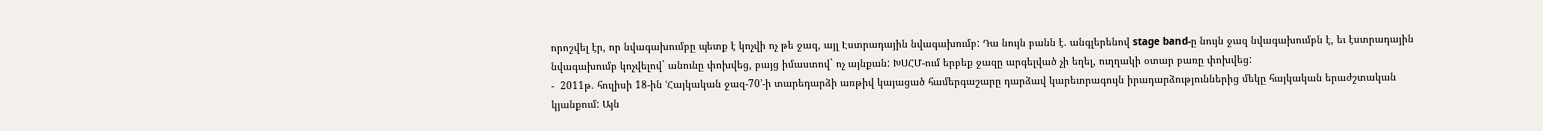որոշվել էր, որ նվագախումբը պետք է կոչվի ոչ թե ջազ, այլ Էստրադային նվագախումբ: Դա նույն բանն է. անգլերենով stage band-ը նույն ջազ նվագախումբն է, եւ էստրադային նվագախումբ կոչվելով` անունը փոխվեց, բայց իմաստով` ոչ այնքան: ԽՍՀՄ-ում երբեք ջազը արգելված չի եղել, ուղղակի օտար բառը փոխվեց:
-  2011թ. հուլիսի 18-ին ՙՀայկական ջազ-70՚-ի տարեդարձի առթիվ կայացած համերգաշարը դարձավ կարեւորագույն իրադարձություններից մեկը հայկական երաժշտական կյանքում: Այն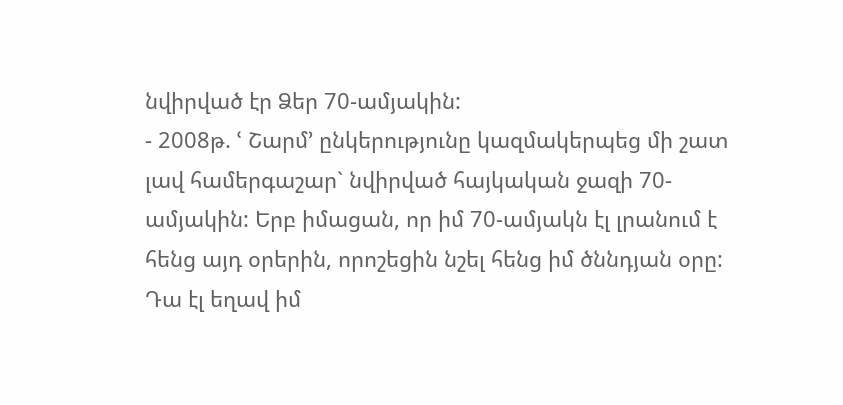նվիրված էր Ձեր 70-ամյակին:
- 2008թ. ՙ Շարմ՚ ընկերությունը կազմակերպեց մի շատ լավ համերգաշար` նվիրված հայկական ջազի 70-ամյակին: Երբ իմացան, որ իմ 70-ամյակն էլ լրանում է հենց այդ օրերին, որոշեցին նշել հենց իմ ծննդյան օրը: Դա էլ եղավ իմ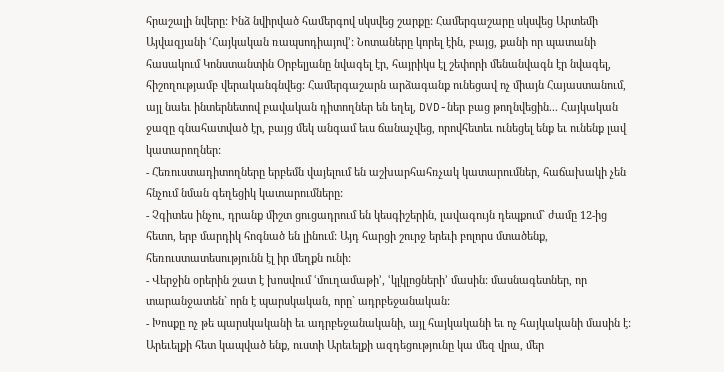հրաշալի նվերը: Ինձ նվիրված համերգով սկսվեց շարքը: Համերգաշարը սկսվեց Արտեմի Այվազյանի ՙՀայկական ռապսոդիայով՚: Նոտաները կորել էին, բայց, քանի որ պատանի հասակում Կոնստանտին Օրբելյանը նվագել էր, հայրիկս էլ շեփորի մենանվագն էր նվագել, հիշողությամբ վերականգնվեց: Համերգաշարն արձագանք ունեցավ ոչ միայն Հայաստանում, այլ նաեւ ինտերնետով բավական դիտողներ են եղել, DVD-ներ բաց թողնվեցին... Հայկական ջազը գնահատված էր, բայց մեկ անգամ եւս ճանաչվեց, որովհետեւ ունեցել ենք եւ ունենք լավ կատարողներ:
- Հեռուստադիտողները երբեմն վայելում են աշխարհահռչակ կատարումներ, հաճախակի չեն հնչում նման գեղեցիկ կատարումները:
- Չգիտես ինչու, դրանք միշտ ցուցադրում են կեսգիշերին, լավագույն դեպքում` ժամը 12-ից հետո, երբ մարդիկ հոգնած են լինում: Այդ հարցի շուրջ երեւի բոլորս մտածենք, հեռուստատեսությունն էլ իր մեղքն ունի:
- Վերջին օրերին շատ է խոսվում ՙմուղամաթի՚, ՙկլկլոցների՚ մասին: մասնագետներ, որ տարանջատեն` որն է պարսկական, որը` ադրբեջանական:
- Խոսքը ոչ թե պարսկականի եւ ադրբեջանականի, այլ հայկականի եւ ոչ հայկականի մասին է: Արեւելքի հետ կապված ենք, ուստի Արեւելքի ազդեցությունը կա մեզ վրա, մեր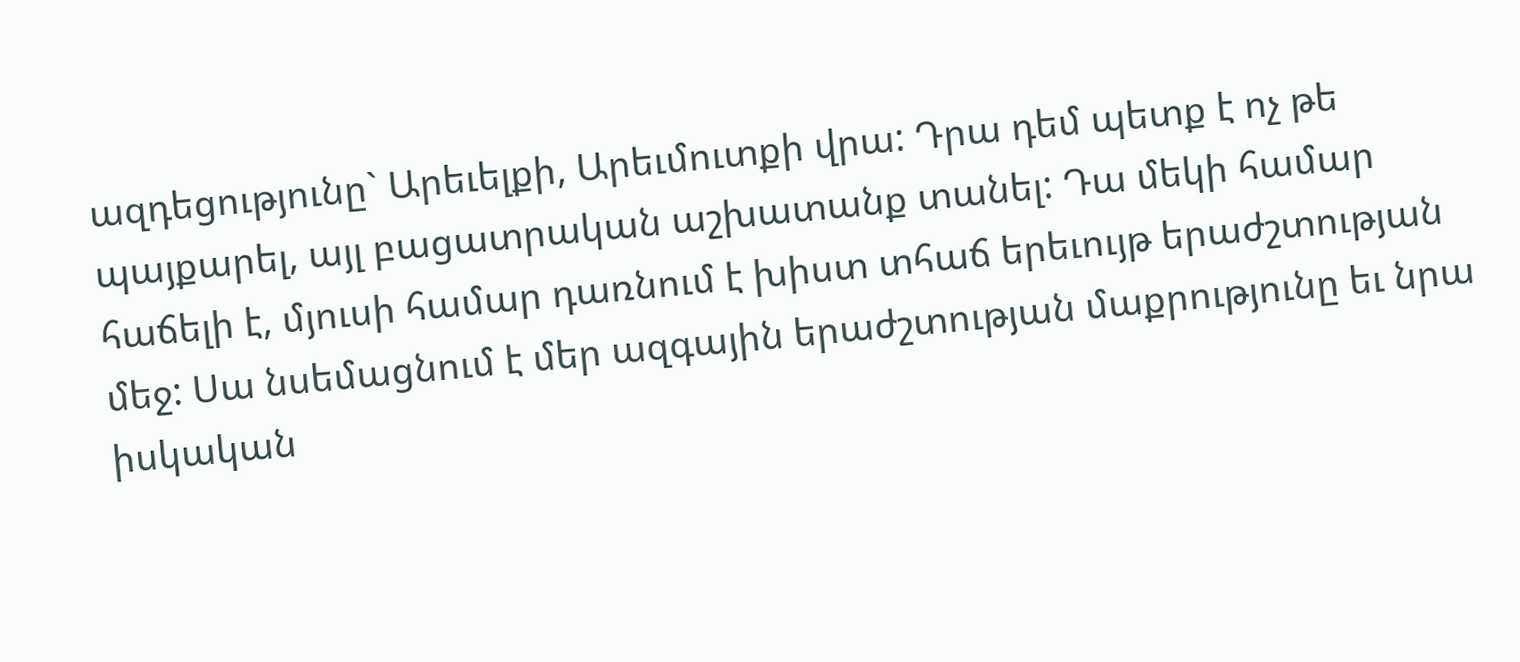ազդեցությունը` Արեւելքի, Արեւմուտքի վրա: Դրա դեմ պետք է ոչ թե պայքարել, այլ բացատրական աշխատանք տանել: Դա մեկի համար հաճելի է, մյուսի համար դառնում է խիստ տհաճ երեւույթ երաժշտության մեջ: Սա նսեմացնում է մեր ազգային երաժշտության մաքրությունը եւ նրա իսկական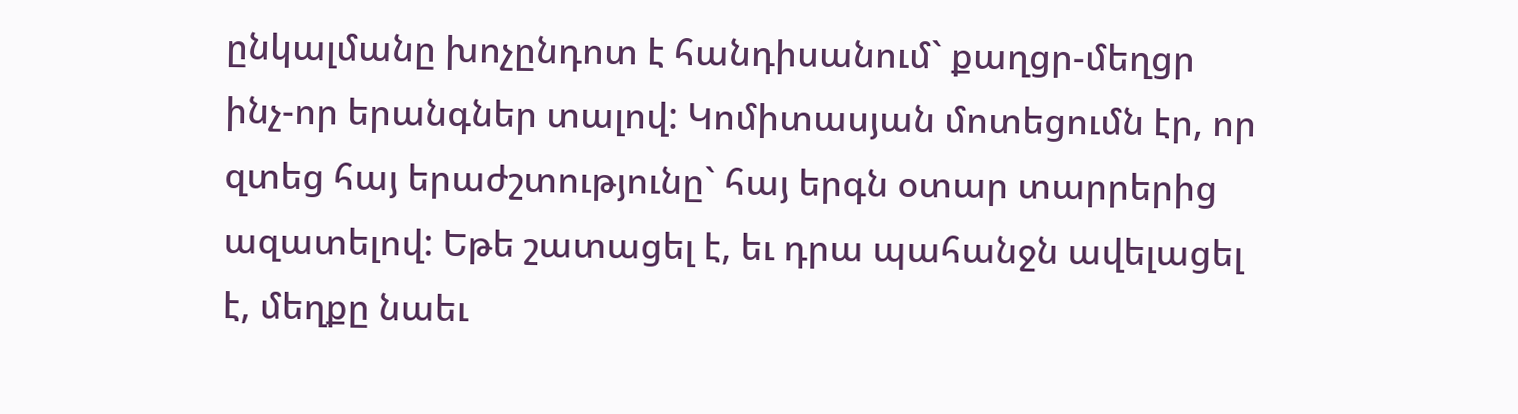ընկալմանը խոչընդոտ է հանդիսանում` քաղցր-մեղցր ինչ-որ երանգներ տալով: Կոմիտասյան մոտեցումն էր, որ զտեց հայ երաժշտությունը` հայ երգն օտար տարրերից ազատելով: Եթե շատացել է, եւ դրա պահանջն ավելացել է, մեղքը նաեւ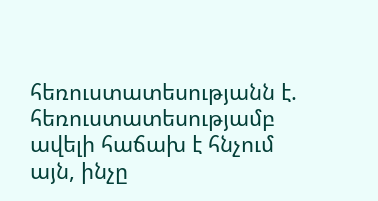հեռուստատեսությանն է. հեռուստատեսությամբ ավելի հաճախ է հնչում այն, ինչը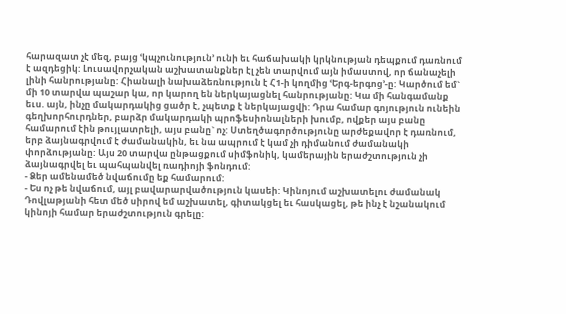հարազատ չէ մեզ, բայց ՙկպչունություն՚ ունի եւ հաճախակի կրկնության դեպքում դառնում է ազդեցիկ: Լուսավորչական աշխատանքներ էլ չեն տարվում այն իմաստով, որ ճանաչելի լինի հանրությանը: Հիանալի նախաձեռնություն է Հ1-ի կողմից ՙԵրգ-երգոց՚-ը: Կարծում եմ` մի 10 տարվա պաշար կա, որ կարող են ներկայացնել հանրությանը: Կա մի հանգամանք եւս. այն, ինչը մակարդակից ցածր է, չպետք է ներկայացվի: Դրա համար գոյություն ունեին գեղխորհուրդներ, բարձր մակարդակի պրոֆեսիոնալների խումբ, ովքեր այս բանը համարում էին թույլատրելի, այս բանը` ոչ: Ստեղծագործությունը արժեքավոր է դառնում, երբ ձայնագրվում է ժամանակին, եւ նա ապրում է կամ չի դիմանում ժամանակի փորձությանը: Այս 20 տարվա ընթացքում սիմֆոնիկ, կամերային երաժշտություն չի ձայնագրվել եւ պահպանվել ռադիոյի ֆոնդում:
- Ձեր ամենամեծ նվաճումը եք համարում:
- Ես ոչ թե նվաճում, այլ բավարարվածություն կասեի: Կինոյում աշխատելու ժամանակ Դովլաթյանի հետ մեծ սիրով եմ աշխատել, գիտակցել եւ հասկացել, թե ինչ է նշանակում կինոյի համար երաժշտություն գրելը: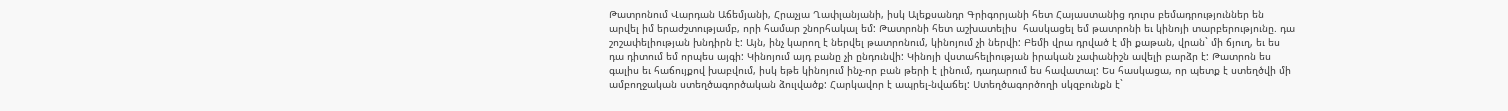Թատրոնում Վարդան Աճեմյանի, Հրաչյա Ղափլանյանի, իսկ Ալեքսանդր Գրիգորյանի հետ Հայաստանից դուրս բեմադրություններ են արվել իմ երաժշտությամբ, որի համար շնորհակալ եմ: Թատրոնի հետ աշխատելիս  հասկացել եմ թատրոնի եւ կինոյի տարբերությունը. դա շոշափելիության խնդիրն է: Այն, ինչ կարող է ներվել թատրոնում, կինոյում չի ներվի: Բեմի վրա դրված է մի քաթան, վրան` մի ճյուղ, եւ ես դա դիտում եմ որպես այգի: Կինոյում այդ բանը չի ընդունվի: Կինոյի վստահելիության իրական չափանիշն ավելի բարձր է: Թատրոն ես գալիս եւ հաճույքով խաբվում, իսկ եթե կինոյում ինչ-որ բան թերի է լինում, դադարում ես հավատալ: Ես հասկացա, որ պետք է ստեղծվի մի ամբողջական ստեղծագործական ձուլվածք: Հարկավոր է ապրել-նվաճել: Ստեղծագործողի սկզբունքն է`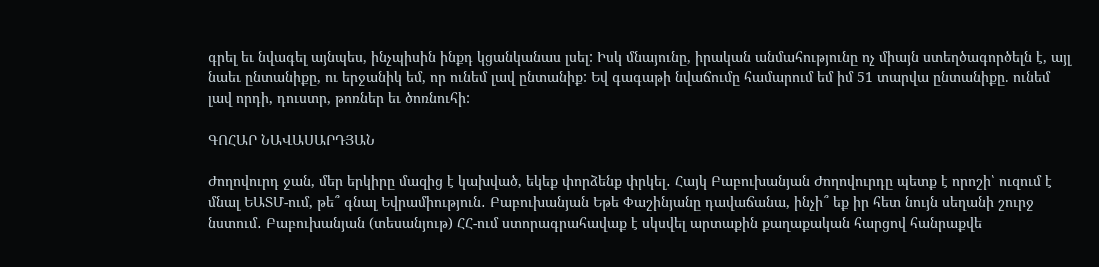գրել եւ նվագել այնպես, ինչպիսին ինքդ կցանկանաս լսել: Իսկ մնայունը, իրական անմահությունը ոչ միայն ստեղծագործելն է, այլ նաեւ ընտանիքը, ու երջանիկ եմ, որ ունեմ լավ ընտանիք: Եվ գագաթի նվաճումը համարում եմ իմ 51 տարվա ընտանիքը. ունեմ լավ որդի, դուստր, թոռներ եւ ծոռնուհի:

ԳՈՀԱՐ ՆԱՎԱՍԱՐԴՅԱՆ

Ժողովուրդ ջան, մեր երկիրը մազից է կախված, եկեք փորձենք փրկել․ Հայկ Բաբուխանյան Ժողովուրդը պետք է որոշի՝ ուզում է մնալ ԵԱՏՄ-ում, թե՞ գնալ Եվրամիություն․ Բաբուխանյան Եթե Փաշինյանը դավաճանա, ինչի՞ եք իր հետ նույն սեղանի շուրջ նստում․ Բաբուխանյան (տեսանյութ) ՀՀ-ում ստորագրահավաք է սկսվել արտաքին քաղաքական հարցով հանրաքվե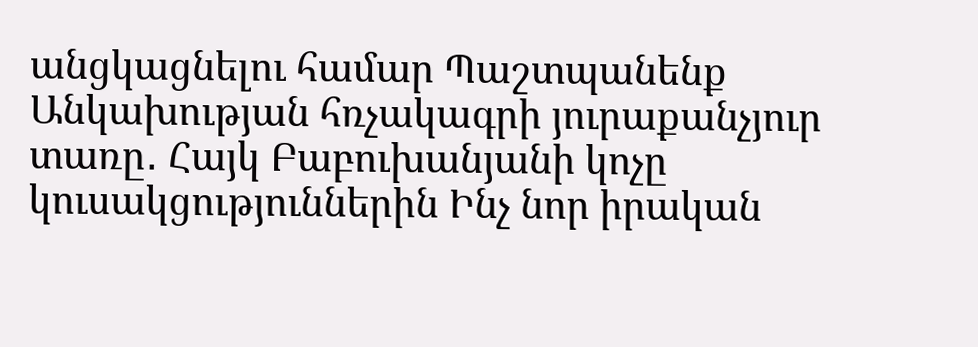անցկացնելու համար Պաշտպանենք Անկախության հռչակագրի յուրաքանչյուր տառը․ Հայկ Բաբուխանյանի կոչը կուսակցություններին Ինչ նոր իրական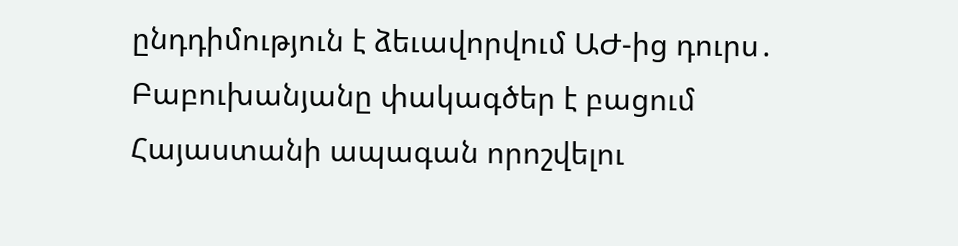ընդդիմություն է ձեւավորվում ԱԺ-ից դուրս․ Բաբուխանյանը փակագծեր է բացում Հայաստանի ապագան որոշվելու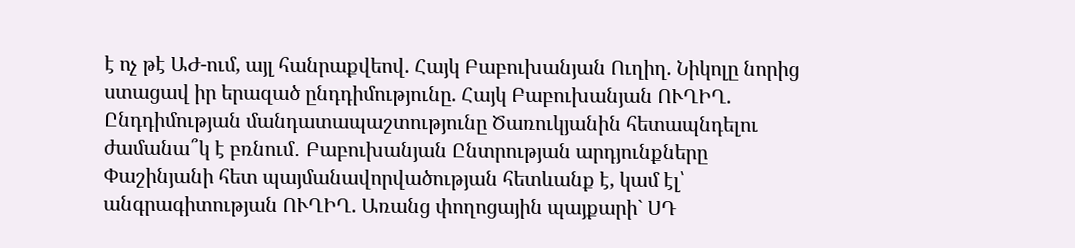է ոչ թէ ԱԺ-ում, այլ հանրաքվեով. Հայկ Բաբուխանյան Ուղիղ. Նիկոլը նորից ստացավ իր երազած ընդդիմությունը. Հայկ Բաբուխանյան ՈՒՂԻՂ. Ընդդիմության մանդատապաշտությունը Ծառուկյանին հետապնդելու ժամանա՞կ է բռնում․ Բաբուխանյան Ընտրության արդյունքները Փաշինյանի հետ պայմանավորվածության հետևանք է, կամ էլ՝ անգրագիտության ՈՒՂԻՂ. Առանց փողոցային պայքարի` ՍԴ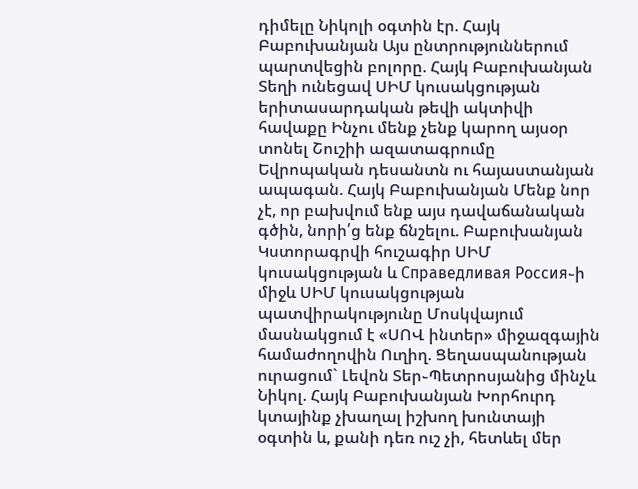դիմելը Նիկոլի օգտին էր. Հայկ Բաբուխանյան Այս ընտրություններում պարտվեցին բոլորը. Հայկ Բաբուխանյան Տեղի ունեցավ ՍԻՄ կուսակցության երիտասարդական թեվի ակտիվի հավաքը Ինչու մենք չենք կարող այսօր տոնել Շուշիի ազատագրումը Եվրոպական դեսանտն ու հայաստանյան ապագան. Հայկ Բաբուխանյան Մենք նոր չէ, որ բախվում ենք այս դավաճանական գծին, նորի՛ց ենք ճնշելու. Բաբուխանյան Կստորագրվի հուշագիր ՍԻՄ կուսակցության և Справедливая Россия֊ի միջև ՍԻՄ կուսակցության պատվիրակությունը Մոսկվայում մասնակցում է «ՍՈՎ ինտեր» միջազգային համաժողովին Ուղիղ. Ցեղասպանության ուրացում` Լեվոն Տեր֊Պետրոսյանից մինչև Նիկոլ. Հայկ Բաբուխանյան Խորհուրդ կտայինք չխաղալ իշխող խունտայի օգտին և, քանի դեռ ուշ չի, հետևել մեր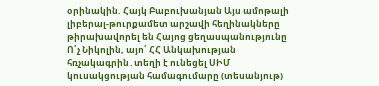օրինակին. Հայկ Բաբուխանյան Այս ամոթալի լիբերալ-թուրքամետ արշավի հեղինակները թիրախավորել են Հայոց ցեղասպանությունը Ո՛չ Նիկոլին, այո՛ ՀՀ Անկախության հռչակագրին․տեղի է ունեցել ՍԻՄ կուսակցության համագումարը (տեսանյութ)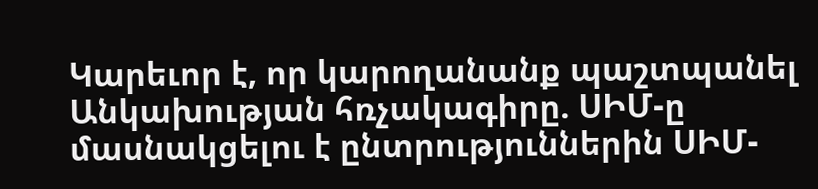Կարեւոր է, որ կարողանանք պաշտպանել Անկախության հռչակագիրը. ՍԻՄ-ը մասնակցելու է ընտրություններին ՍԻՄ-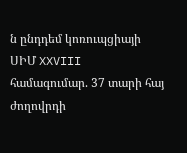ն ընդդեմ կոռուպցիայի ՍԻՄ XXVIII համագումար. 37 տարի հայ ժողովրդի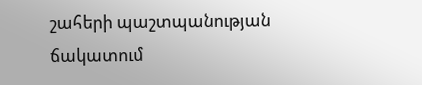շահերի պաշտպանության ճակատում